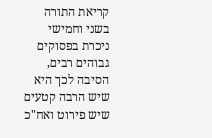קריאת התורה בשני וחמישי ניכרת בפסוקים גבוהים רבים, הסיבה לכך היא שיש הרבה קטעים שיש פירוט ואח"כ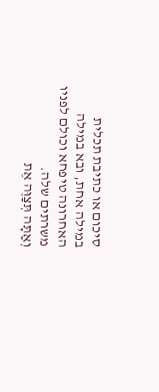סיכום או כתיבת תכלית במילה אחת, ובא במילה האחרונה טיפחא וכולם לפניו משרתים שלה.
וְאַתָּה תְּצַוֶּה אֶת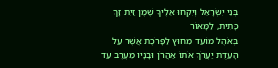בְּנֵי יִשְֹרָאֵל וְיִקְחוּ אֵלֶיךָ שֶׁמֶן זַיִת זָךְ כָּתִית, לַמָּאוֹר
בְּאֹהֶל מוֹעֵד מִחוּץ לַפָּרֹכֶת אֲשֶׁר עַל הָעֵדֻת יַעֲרֹךְ אֹתוֹ אַהֲרֹן וּבָנָיו מֵעֶרֶב עַד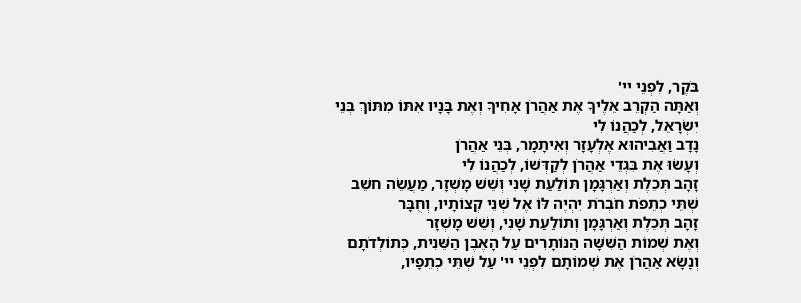בֹּקֶר, לִפְנֵי יי'
וְאַתָּה הַקְרֵב אֵלֶיךָ אֶת אַהֲרֹן אָחִיךָ וְאֶת בָּנָיו אִתּוֹ מִתּוֹךְ בְּנֵי יִשְֹרָאֵל, לְכַהֲנוֹ לִי
נָדָב וַאֲבִיהוּא אֶלְעָזָר וְאִיתָמָר, בְּנֵי אַהֲרֹן
וְעָשֹוּ אֶת בִּגְדֵי אַהֲרֹן לְקַדְּשׁוֹ, לְכַהֲנוֹ לִי
זָהָב תְּכֵלֶת וְאַרְגָּמָן תּוֹלַעַת שָׁנִי וְשֵׁשׁ מָשְׁזָר, מַעֲשֵֹה חשֵׁב
שְׁתֵּי כְתֵפֹת חֹבְרֹת יִהְיֶה לּוֹ אֶל שְׁנֵי קְצוֹתָיו, וְחֻבָּר
זָהָב תְּכֵלֶת וְאַרְגָּמָן וְתוֹלַעַת שָׁנִי, וְשֵׁשׁ מָשְׁזָר
וְאֶת שְׁמוֹת הַשִּׁשָּׁה הַנּוֹתָרִים עַל הָאֶבֶן הַשֵּׁנִית, כְּתוֹלְדֹתָם
וְנָשָֹא אַהֲרֹן אֶת שְׁמוֹתָם לִפְנֵי יי' עַל שְׁתֵּי כְתֵפָיו,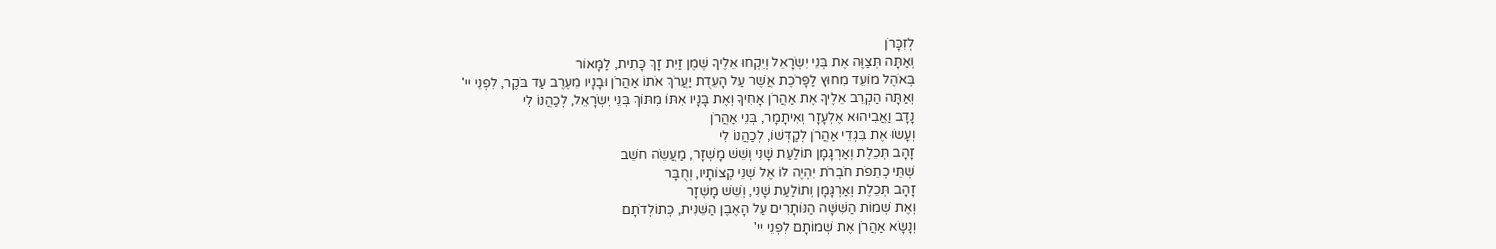לְזִכָּרֹן
וְאַתָּה תְּצַוֶּה אֶת בְּנֵי יִשְֹרָאֵל וְיִקְחוּ אֵלֶיךָ שֶׁמֶן זַיִת זָךְ כָּתִית, לַמָּאוֹר
בְּאֹהֶל מוֹעֵד מִחוּץ לַפָּרֹכֶת אֲשֶׁר עַל הָעֵדֻת יַעֲרֹךְ אֹתוֹ אַהֲרֹן וּבָנָיו מֵעֶרֶב עַד בֹּקֶר, לִפְנֵי יי'
וְאַתָּה הַקְרֵב אֵלֶיךָ אֶת אַהֲרֹן אָחִיךָ וְאֶת בָּנָיו אִתּוֹ מִתּוֹךְ בְּנֵי יִשְֹרָאֵל, לְכַהֲנוֹ לִי
נָדָב וַאֲבִיהוּא אֶלְעָזָר וְאִיתָמָר, בְּנֵי אַהֲרֹן
וְעָשֹוּ אֶת בִּגְדֵי אַהֲרֹן לְקַדְּשׁוֹ, לְכַהֲנוֹ לִי
זָהָב תְּכֵלֶת וְאַרְגָּמָן תּוֹלַעַת שָׁנִי וְשֵׁשׁ מָשְׁזָר, מַעֲשֵֹה חשֵׁב
שְׁתֵּי כְתֵפֹת חֹבְרֹת יִהְיֶה לּוֹ אֶל שְׁנֵי קְצוֹתָיו, וְחֻבָּר
זָהָב תְּכֵלֶת וְאַרְגָּמָן וְתוֹלַעַת שָׁנִי, וְשֵׁשׁ מָשְׁזָר
וְאֶת שְׁמוֹת הַשִּׁשָּׁה הַנּוֹתָרִים עַל הָאֶבֶן הַשֵּׁנִית, כְּתוֹלְדֹתָם
וְנָשָֹא אַהֲרֹן אֶת שְׁמוֹתָם לִפְנֵי יי'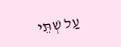עַל שְׁתֵּי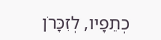כְתֵפָיו, לְזִכָּרֹן